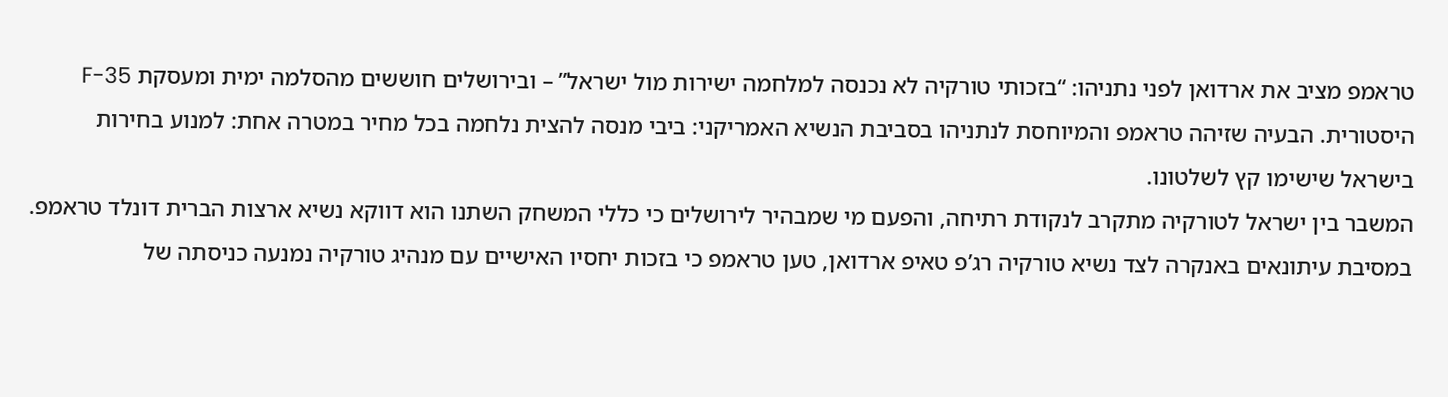טראמפ מציב את ארדואן לפני נתניהו: “בזכותי טורקיה לא נכנסה למלחמה ישירות מול ישראל” – ובירושלים חוששים מהסלמה ימית ומעסקת F-35 היסטורית. הבעיה שזיהה טראמפ והמיוחסת לנתניהו בסביבת הנשיא האמריקני: ביבי מנסה להצית נלחמה בכל מחיר במטרה אחת: למנוע בחירות בישראל שישימו קץ לשלטונו.
המשבר בין ישראל לטורקיה מתקרב לנקודת רתיחה, והפעם מי שמבהיר לירושלים כי כללי המשחק השתנו הוא דווקא נשיא ארצות הברית דונלד טראמפ. במסיבת עיתונאים באנקרה לצד נשיא טורקיה רג’פ טאיפ ארדואן, טען טראמפ כי בזכות יחסיו האישיים עם מנהיג טורקיה נמנעה כניסתה של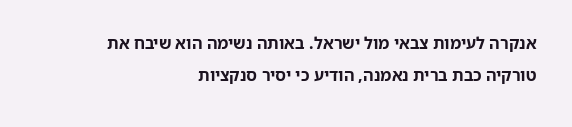אנקרה לעימות צבאי מול ישראל. באותה נשימה הוא שיבח את טורקיה כבת ברית נאמנה, הודיע כי יסיר סנקציות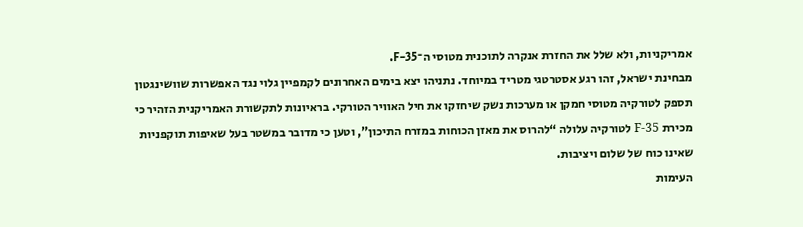אמריקניות, ולא שלל את החזרת אנקרה לתוכנית מטוסי ה־F-35.
מבחינת ישראל, זהו רגע אסטרטגי מטריד במיוחד. נתניהו יצא בימים האחרונים לקמפיין גלוי נגד האפשרות שוושינגטון תספק לטורקיה מטוסי חמקן או מערכות נשק שיחזקו את חיל האוויר הטורקי. בראיונות לתקשורת האמריקנית הזהיר כי מכירת F-35 לטורקיה עלולה “להרוס את מאזן הכוחות במזרח התיכון”, וטען כי מדובר במשטר בעל שאיפות תוקפניות שאינו כוח של שלום ויציבות.
העימות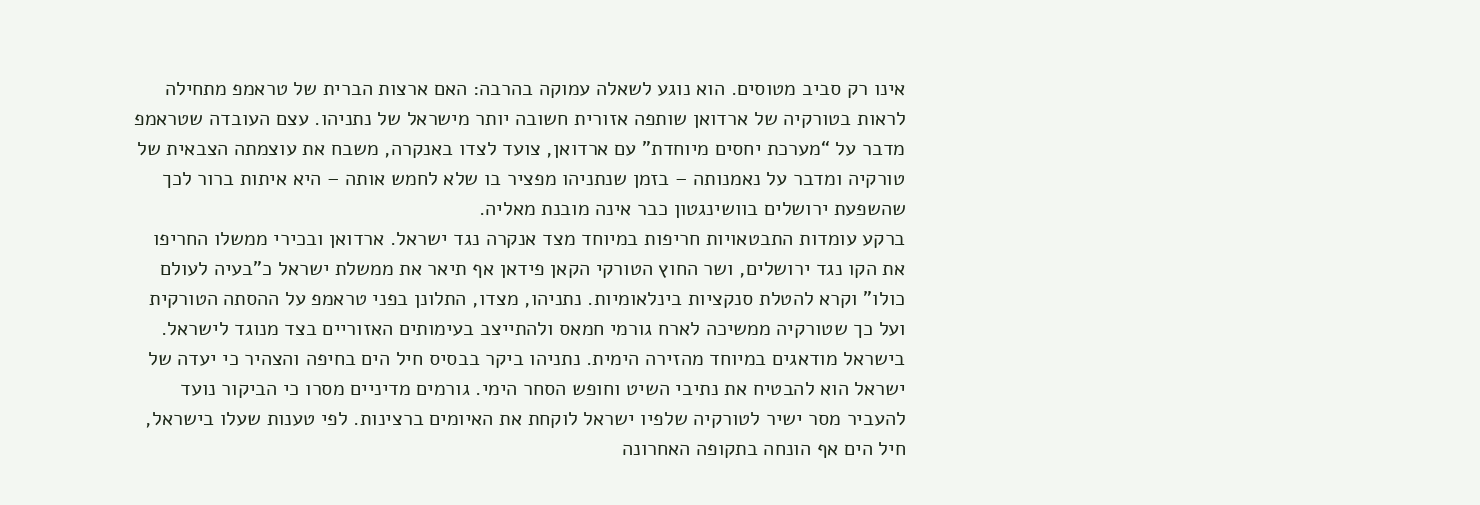אינו רק סביב מטוסים. הוא נוגע לשאלה עמוקה בהרבה: האם ארצות הברית של טראמפ מתחילה לראות בטורקיה של ארדואן שותפה אזורית חשובה יותר מישראל של נתניהו. עצם העובדה שטראמפ מדבר על “מערכת יחסים מיוחדת” עם ארדואן, צועד לצדו באנקרה, משבח את עוצמתה הצבאית של טורקיה ומדבר על נאמנותה – בזמן שנתניהו מפציר בו שלא לחמש אותה – היא איתות ברור לכך שהשפעת ירושלים בוושינגטון כבר אינה מובנת מאליה.
ברקע עומדות התבטאויות חריפות במיוחד מצד אנקרה נגד ישראל. ארדואן ובכירי ממשלו החריפו את הקו נגד ירושלים, ושר החוץ הטורקי הקאן פידאן אף תיאר את ממשלת ישראל כ”בעיה לעולם כולו” וקרא להטלת סנקציות בינלאומיות. נתניהו, מצדו, התלונן בפני טראמפ על ההסתה הטורקית ועל כך שטורקיה ממשיכה לארח גורמי חמאס ולהתייצב בעימותים האזוריים בצד מנוגד לישראל.
בישראל מודאגים במיוחד מהזירה הימית. נתניהו ביקר בבסיס חיל הים בחיפה והצהיר כי יעדה של ישראל הוא להבטיח את נתיבי השיט וחופש הסחר הימי. גורמים מדיניים מסרו כי הביקור נועד להעביר מסר ישיר לטורקיה שלפיו ישראל לוקחת את האיומים ברצינות. לפי טענות שעלו בישראל, חיל הים אף הונחה בתקופה האחרונה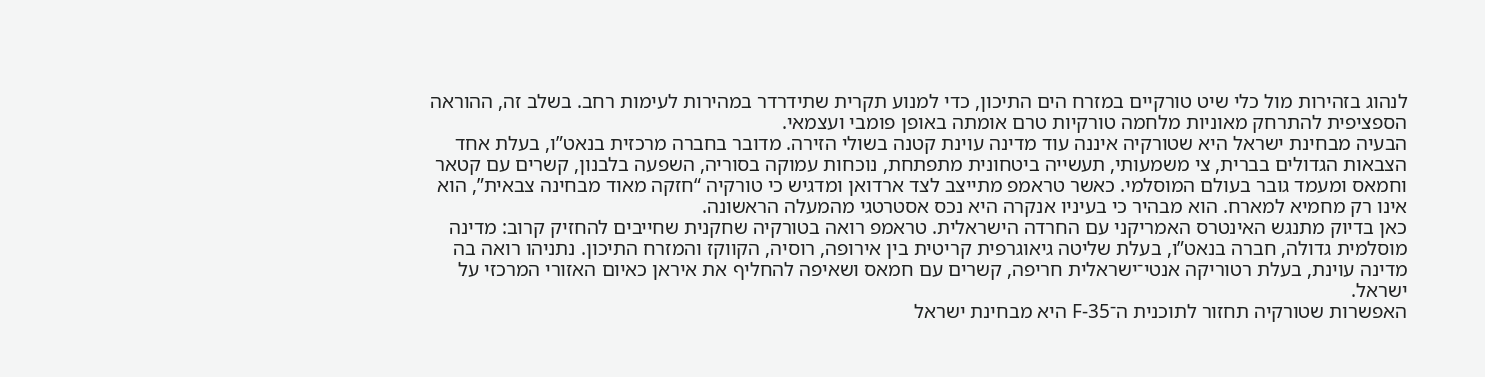לנהוג בזהירות מול כלי שיט טורקיים במזרח הים התיכון, כדי למנוע תקרית שתידרדר במהירות לעימות רחב. בשלב זה, ההוראה הספציפית להתרחק מאוניות מלחמה טורקיות טרם אומתה באופן פומבי ועצמאי.
הבעיה מבחינת ישראל היא שטורקיה איננה עוד מדינה עוינת קטנה בשולי הזירה. מדובר בחברה מרכזית בנאט”ו, בעלת אחד הצבאות הגדולים בברית, צי משמעותי, תעשייה ביטחונית מתפתחת, נוכחות עמוקה בסוריה, השפעה בלבנון, קשרים עם קטאר וחמאס ומעמד גובר בעולם המוסלמי. כאשר טראמפ מתייצב לצד ארדואן ומדגיש כי טורקיה “חזקה מאוד מבחינה צבאית”, הוא אינו רק מחמיא למארח. הוא מבהיר כי בעיניו אנקרה היא נכס אסטרטגי מהמעלה הראשונה.
כאן בדיוק מתנגש האינטרס האמריקני עם החרדה הישראלית. טראמפ רואה בטורקיה שחקנית שחייבים להחזיק קרוב: מדינה מוסלמית גדולה, חברה בנאט”ו, בעלת שליטה גיאוגרפית קריטית בין אירופה, רוסיה, הקווקז והמזרח התיכון. נתניהו רואה בה מדינה עוינת, בעלת רטוריקה אנטי־ישראלית חריפה, קשרים עם חמאס ושאיפה להחליף את איראן כאיום האזורי המרכזי על ישראל.
האפשרות שטורקיה תחזור לתוכנית ה־F-35 היא מבחינת ישראל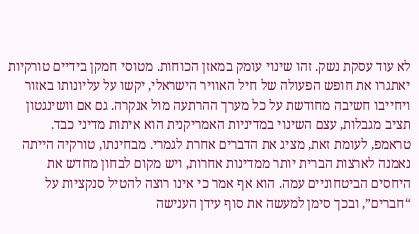לא עוד עסקת נשק. זהו שינוי עומק במאזן הכוחות. מטוסי חמקן בידיים טורקיות יאתגרו את חופש הפעולה של חיל האוויר הישראלי, יקשו על עליונותו באזור ויחייבו חשיבה מחודשת על כל מערך ההרתעה מול אנקרה. גם אם וושינגטון תציב מגבלות, עצם השינוי במדיניות האמריקנית הוא איתות מדיני כבד.
טראמפ, לעומת זאת, מציג את הדברים אחרת לגמרי. מבחינתו, טורקיה הייתה נאמנה לארצות הברית יותר ממדינות אחרות, ויש מקום לבחון מחדש את היחסים הביטחוניים עמה. הוא אף אמר כי אינו רוצה להטיל סנקציות על “חברים”, ובכך סימן למעשה את סוף עידן הענישה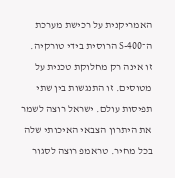האמריקנית על רכישת מערכת ה־S-400 הרוסית בידי טורקיה.
זו אינה רק מחלוקת טכנית על מטוסים. זו התנגשות בין שתי תפיסות עולם. ישראל רוצה לשמר את היתרון הצבאי האיכותי שלה בכל מחיר. טראמפ רוצה לסגור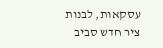עסקאות, לבנות ציר חדש סביב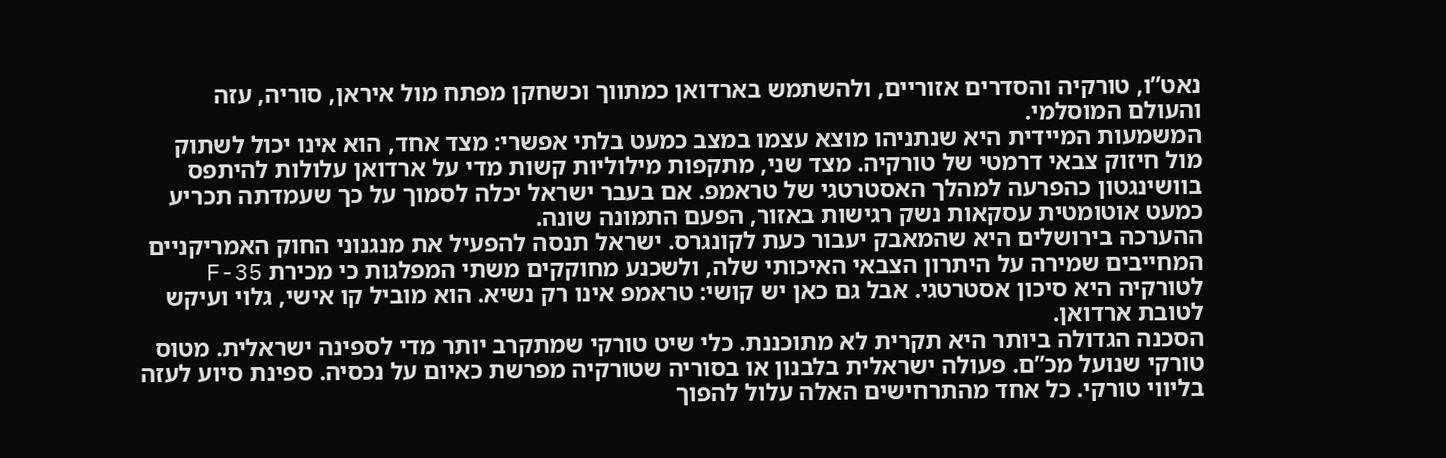נאט”ו, טורקיה והסדרים אזוריים, ולהשתמש בארדואן כמתווך וכשחקן מפתח מול איראן, סוריה, עזה והעולם המוסלמי.
המשמעות המיידית היא שנתניהו מוצא עצמו במצב כמעט בלתי אפשרי: מצד אחד, הוא אינו יכול לשתוק מול חיזוק צבאי דרמטי של טורקיה. מצד שני, מתקפות מילוליות קשות מדי על ארדואן עלולות להיתפס בוושינגטון כהפרעה למהלך האסטרטגי של טראמפ. אם בעבר ישראל יכלה לסמוך על כך שעמדתה תכריע כמעט אוטומטית עסקאות נשק רגישות באזור, הפעם התמונה שונה.
ההערכה בירושלים היא שהמאבק יעבור כעת לקונגרס. ישראל תנסה להפעיל את מנגנוני החוק האמריקניים המחייבים שמירה על היתרון הצבאי האיכותי שלה, ולשכנע מחוקקים משתי המפלגות כי מכירת F-35 לטורקיה היא סיכון אסטרטגי. אבל גם כאן יש קושי: טראמפ אינו רק נשיא. הוא מוביל קו אישי, גלוי ועיקש לטובת ארדואן.
הסכנה הגדולה ביותר היא תקרית לא מתוכננת. כלי שיט טורקי שמתקרב יותר מדי לספינה ישראלית. מטוס טורקי שנועל מכ”ם. פעולה ישראלית בלבנון או בסוריה שטורקיה מפרשת כאיום על נכסיה. ספינת סיוע לעזה בליווי טורקי. כל אחד מהתרחישים האלה עלול להפוך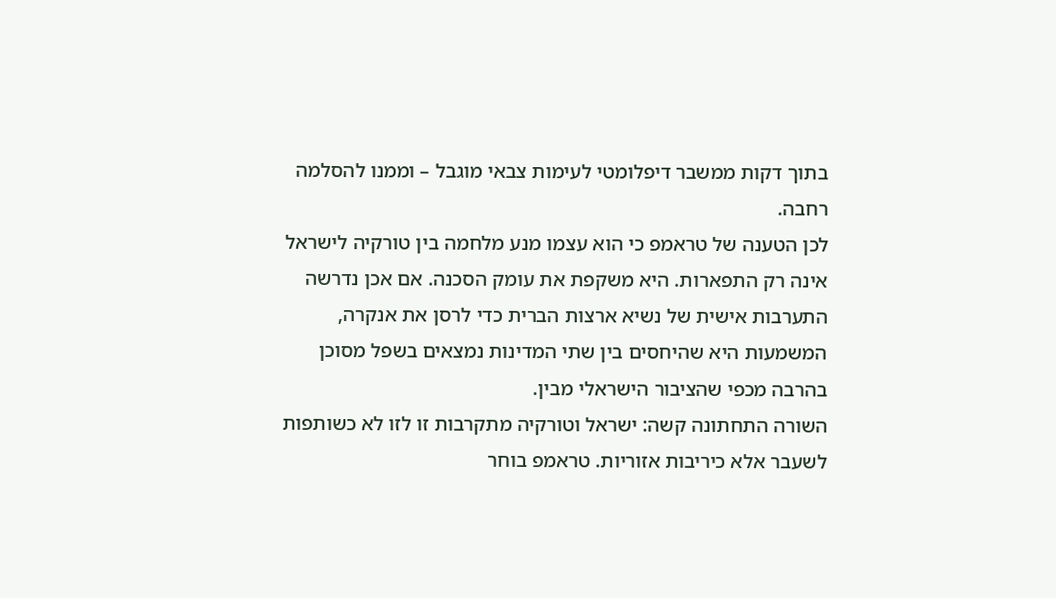בתוך דקות ממשבר דיפלומטי לעימות צבאי מוגבל – וממנו להסלמה רחבה.
לכן הטענה של טראמפ כי הוא עצמו מנע מלחמה בין טורקיה לישראל אינה רק התפארות. היא משקפת את עומק הסכנה. אם אכן נדרשה התערבות אישית של נשיא ארצות הברית כדי לרסן את אנקרה, המשמעות היא שהיחסים בין שתי המדינות נמצאים בשפל מסוכן בהרבה מכפי שהציבור הישראלי מבין.
השורה התחתונה קשה: ישראל וטורקיה מתקרבות זו לזו לא כשותפות לשעבר אלא כיריבות אזוריות. טראמפ בוחר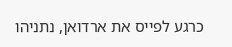כרגע לפייס את ארדואן, נתניהו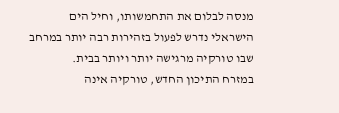מנסה לבלום את התחמשותו, וחיל הים הישראלי נדרש לפעול בזהירות רבה יותר במרחב שבו טורקיה מרגישה יותר ויותר בבית.
במזרח התיכון החדש, טורקיה אינה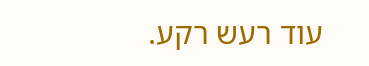עוד רעש רקע.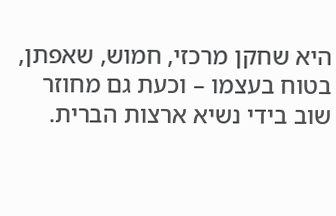היא שחקן מרכזי, חמוש, שאפתן, בטוח בעצמו – וכעת גם מחוזר שוב בידי נשיא ארצות הברית.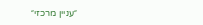״עניין מרכזי״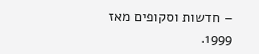– חדשות וסקופים מאז 1999.